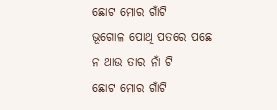ଛୋଟ ମୋର ଗାଁଟି
ଭୂଗୋଳ ପୋଥି ପତରେ ପଛେ
ନ ଥାଉ ତାର ନାଁ ଟି
ଛୋଟ ମୋର ଗାଁଟି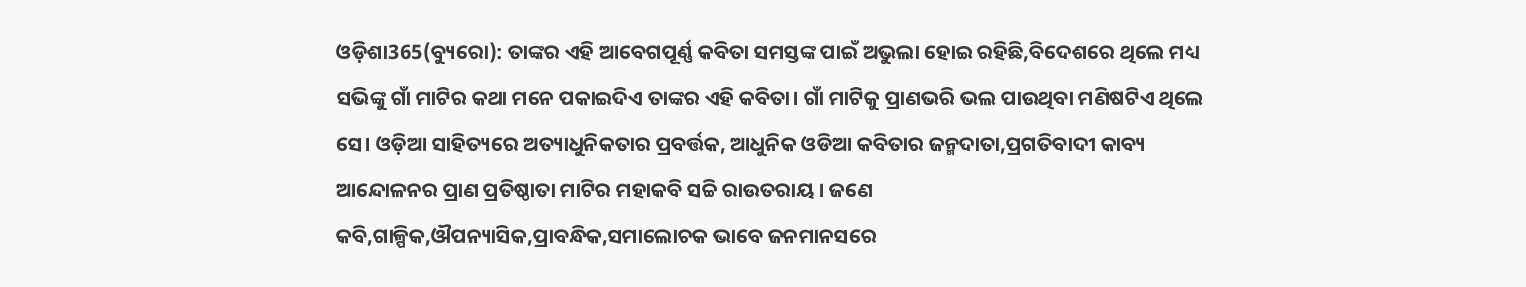ଓଡ଼ିଶା365(ବ୍ୟୁରୋ): ତାଙ୍କର ଏହି ଆବେଗପୂର୍ଣ୍ଣ କବିତା ସମସ୍ତଙ୍କ ପାଇଁ ଅଭୁଲା ହୋଇ ରହିଛି,ବିଦେଶରେ ଥିଲେ ମଧ୍ୟ ସଭିଙ୍କୁ ଗାଁ ମାଟିର କଥା ମନେ ପକାଇଦିଏ ତାଙ୍କର ଏହି କବିତା। ଗାଁ ମାଟିକୁ ପ୍ରାଣଭରି ଭଲ ପାଉଥିବା ମଣିଷଟିଏ ଥିଲେ ସେ। ଓଡ଼ିଆ ସାହିତ୍ୟରେ ଅତ୍ୟାଧୁନିକତାର ପ୍ରବର୍ତ୍ତକ, ଆଧୁନିକ ଓଡିଆ କବିତାର ଜନ୍ମଦାତା,ପ୍ରଗତିବାଦୀ କାବ୍ୟ ଆନ୍ଦୋଳନର ପ୍ରାଣ ପ୍ରତିଷ୍ଠାତା ମାଟିର ମହାକବି ସଚ୍ଚି ରାଉତରାୟ । ଜଣେ କବି,ଗାଳ୍ପିକ,ଔପନ୍ୟାସିକ,ପ୍ରାବନ୍ଧିକ,ସମାଲୋଚକ ଭାବେ ଜନମାନସରେ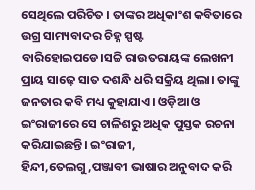ସେଥିଲେ ପରିଚିତ । ତାଙ୍କର ଅଧିକାଂଶ କବିତାରେ ଉଗ୍ର ସାମ୍ୟବାଦର ଚିହ୍ନ ସ୍ପଷ୍ଟ ବାରିହୋଇପଡେ।ସଚ୍ଚି ରାଉତରାୟଙ୍କ ଲେଖନୀ ପ୍ରାୟ ସାଢ଼େ ସାତ ଦଶନ୍ଧି ଧରି ସକ୍ରିୟ ଥିଲା। ତାଙ୍କୁ ଜନତାର କବି ମଧ୍ୟ କୁହାଯାଏ। ଓଡ଼ିଆ ଓ ଇଂରାଜୀରେ ସେ ଚାଳିଶରୁ ଅଧିକ ପୁସ୍ତକ ରଚନା କରିଯାଇଛନ୍ତି। ଇଂରାଜୀ, ହିନ୍ଦୀ,ତେଲଗୁ,ପଞ୍ଜାବୀ ଭାଷାର ଅନୁବାଦ କରି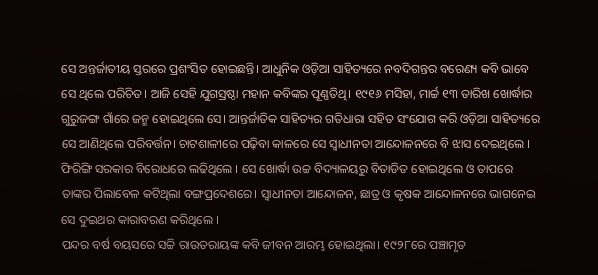ସେ ଅନ୍ତର୍ଜାତୀୟ ସ୍ତରରେ ପ୍ରଶଂସିତ ହୋଇଛନ୍ତି। ଆଧୁନିକ ଓଡ଼ିଆ ସାହିତ୍ୟରେ ନବଦିଗନ୍ତର ବରେଣ୍ୟ କବି ଭାବେ ସେ ଥିଲେ ପରିଚିତ। ଆଜି ସେହି ଯୁଗସ୍ରଷ୍ଠା ମହାନ କବିଙ୍କର ପୂଣ୍ଣତିଥି। ୧୯୧୬ ମସିହା, ମାର୍ଚ୍ଚ ୧୩ ତାରିଖ ଖୋର୍ଦ୍ଧାର ଗୁରୁଜଙ୍ଗ ଗାଁରେ ଜନ୍ମ ହୋଇଥିଲେ ସେ। ଆନ୍ତର୍ଜାତିକ ସାହିତ୍ୟର ଗତିଧାରା ସହିତ ସଂଯୋଗ କରି ଓଡ଼ିଆ ସାହିତ୍ୟରେ ସେ ଆଣିଥିଲେ ପରିବର୍ତ୍ତନ। ଚାଟଶାଳୀରେ ପଢ଼ିବା କାଳରେ ସେ ସ୍ୱାଧୀନତା ଆନ୍ଦୋଳନରେ ବି ଝାସ ଦେଇଥିଲେ । ଫିରିଙ୍ଗି ସରକାର ବିରୋଧରେ ଲଢିଥିଲେ । ସେ ଖୋର୍ଦ୍ଧା ଉଚ୍ଚ ବିଦ୍ୟାଳୟରୁ ବିତାଡିତ ହୋଇଥିଲେ ଓ ତାପରେ ତାଙ୍କର ପିଲାବେଳ କଟିଥିଲା ବଙ୍ଗପ୍ରଦେଶରେ। ସ୍ୱାଧୀନତା ଆନ୍ଦୋଳନ, ଛାତ୍ର ଓ କୃଷକ ଆନ୍ଦୋଳନରେ ଭାଗନେଇ ସେ ଦୁଇଥର କାରାବରଣ କରିଥିଲେ ।
ପନ୍ଦର ବର୍ଷ ବୟସରେ ସଚ୍ଚି ରାଉତରାୟଙ୍କ କବି ଜୀବନ ଆରମ୍ଭ ହୋଇଥିଲା। ୧୯୨୮ରେ ପଞ୍ଚାମୃତ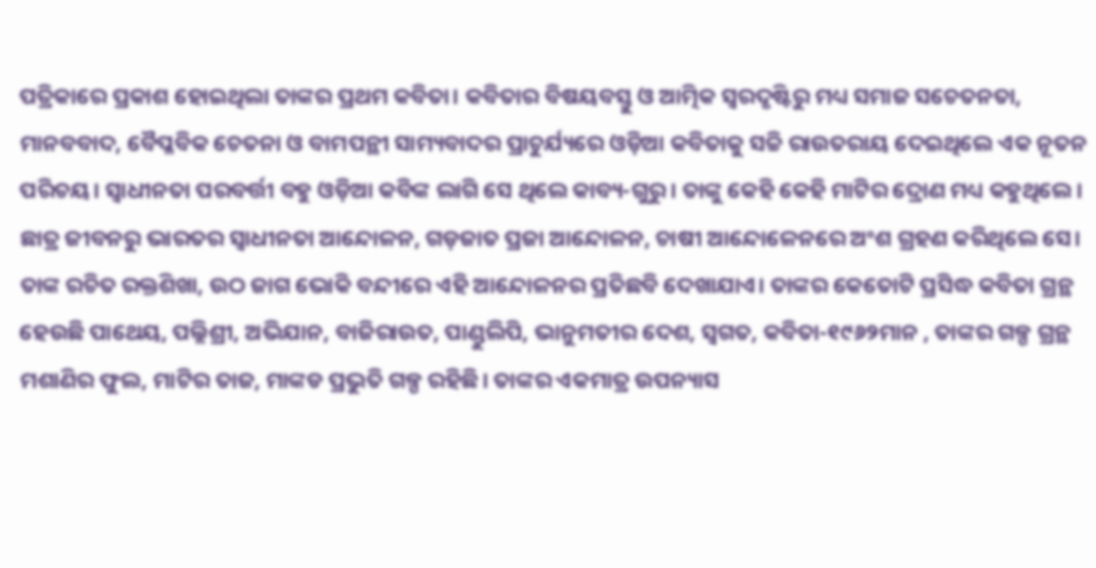ପତ୍ରିକାରେ ପ୍ରକାଶ ହୋଇଥିଲା ତାଙ୍କର ପ୍ରଥମ କବିତା। କବିତାର ବିଷୟବସ୍ତୁ ଓ ଆତ୍ମିକ ସ୍ଵରଦୃଷ୍ଟିରୁ ମଧ୍ୟ ସମାଜ ସଚେତନତା, ମାନବବାଦ, ବୈପ୍ଳବିକ ଚେତନା ଓ ବାମପନ୍ଥୀ ସାମ୍ୟବାଦର ପ୍ରାଚୁର୍ଯ୍ୟରେ ଓଡ଼ିଆ କବିତାକୁ ସଚ୍ଚି ରାଉତରାୟ ଦେଇଥିଲେ ଏକ ନୂତନ ପରିଚୟ। ସ୍ଵାଧୀନତା ପରବର୍ତ୍ତୀ ବହୁ ଓଡ଼ିଆ କବିଙ୍କ ଲାଗି ସେ ଥିଲେ କାବ୍ୟ-ଗୁରୁ। ତାଙ୍କୁ କେହି କେହି ମାଟିର ଦ୍ରୋଣ ମଧ୍ୟ କହୁଥିଲେ। ଛାତ୍ର ଜୀବନରୁ ଭାରତର ସ୍ୱାଧୀନତା ଆନ୍ଦୋଳନ, ଗଡ଼ଜାତ ପ୍ରଜା ଆନ୍ଦୋଳନ, ଚାଷୀ ଆନ୍ଦୋଳେନରେ ଅଂଶ ଗ୍ରହଣ କରିଥିଲେ ସେ। ତାଙ୍କ ରଚିତ ରକ୍ତଶିଖା, ଉଠ ଜାଗ ଭୋକି ବନ୍ଦୀରେ ଏହି ଆନ୍ଦୋଳନର ପ୍ରତିଛବି ଦେଖାଯାଏ। ତାଙ୍କର କେତୋଟି ପ୍ରସିଦ୍ଧ କବିତା ଗ୍ରନ୍ଥ ହେଉଛି ପାଥେୟ, ପଲ୍ଲିଶ୍ରୀ, ଅଭିଯାନ, ବାଜିରାଉତ, ପାଣ୍ଡୁଲିପି, ଭାନୁମତୀର ଦେଶ, ସ୍ଵଗତ, କବିତା-୧୯୬୨ମାନ , ତାଙ୍କର ଗଳ୍ପ ଗ୍ରନ୍ଥ ମଶାଣିର ଫୁଲ, ମାଟିର ତାଜ, ମାଙ୍କଡ ପ୍ରଭୁତି ଗଳ୍ପ ରହିଛି। ତାଙ୍କର ଏକମାତ୍ର ଉପନ୍ୟାସ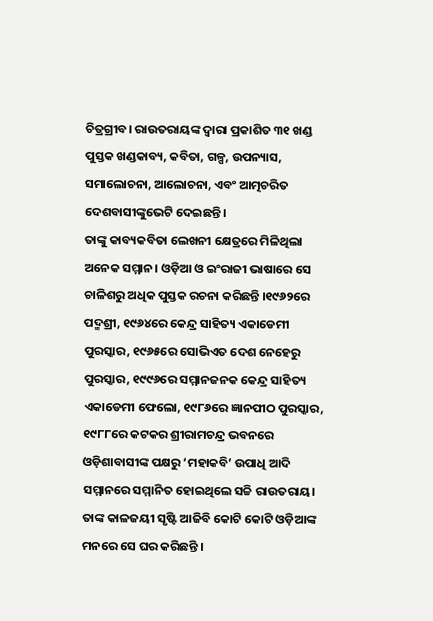ଚିତ୍ରଗ୍ରୀବ। ରାଉତରାୟଙ୍କ ଦ୍ୱାରା ପ୍ରକାଶିତ ୩୧ ଖଣ୍ଡ ପୁସ୍ତକ ଖଣ୍ଡକାବ୍ୟ, କବିତା, ଗଳ୍ପ, ଉପନ୍ୟାସ, ସମାଲୋଚନା, ଆଲୋଚନା, ଏବଂ ଆତ୍ମଚରିତ ଦେଶବାସୀଙ୍କୁଭେଟି ଦେଇଛନ୍ତି ।
ତାଙ୍କୁ କାବ୍ୟକବିତା ଲେଖନୀ କ୍ଷେତ୍ରରେ ମିଳିଥିଲା ଅନେକ ସମ୍ମାନ। ଓଡ଼ିଆ ଓ ଇଂରାଜୀ ଭାଷାରେ ସେ ଚାଳିଶରୁ ଅଧିକ ପୁସ୍ତକ ରଚନା କରିଛନ୍ତି ।୧୯୬୨ରେ ପଦ୍ମଶ୍ରୀ, ୧୯୬୪ରେ କେନ୍ଦ୍ର ସାହିତ୍ୟ ଏକାଡେମୀ ପୁରସ୍କାର, ୧୯୬୫ରେ ସୋଭିଏତ ଦେଶ ନେହେରୁ ପୁରସ୍କାର, ୧୯୯୬ରେ ସମ୍ମାନଜନକ କେନ୍ଦ୍ର ସାହିତ୍ୟ ଏକାଡେମୀ ଫେଲୋ, ୧୯୮୬ରେ ଜ୍ଞାନପୀଠ ପୁରସ୍କାର, ୧୯୮୮ରେ କଟକର ଶ୍ରୀରାମଚନ୍ଦ୍ର ଭବନରେ ଓଡ଼ିଶାବାସୀଙ୍କ ପକ୍ଷରୁ ‘ମହାକବି’ ଉପାଧି ଆଦି ସମ୍ମାନରେ ସମ୍ମାନିତ ହୋଇଥିଲେ ସଚ୍ଚି ରାଉତରାୟ। ତାଙ୍କ କାଳଜୟୀ ସୃଷ୍ଟି ଆଜିବି କୋଟି କୋଟି ଓଡ଼ିଆଙ୍କ ମନରେ ସେ ଘର କରିଛନ୍ତି ।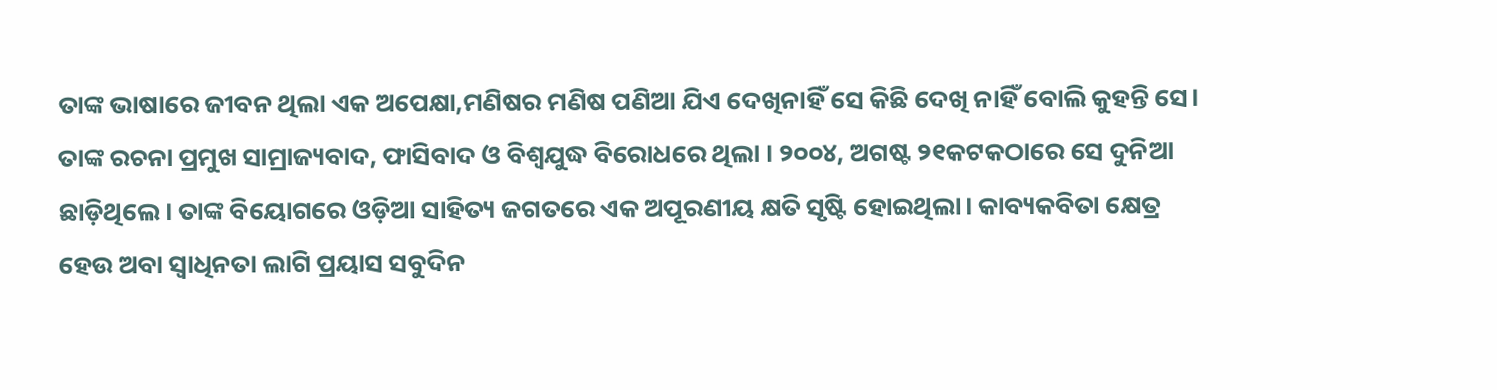ତାଙ୍କ ଭାଷାରେ ଜୀବନ ଥିଲା ଏକ ଅପେକ୍ଷା,ମଣିଷର ମଣିଷ ପଣିଆ ଯିଏ ଦେଖିନାହିଁ ସେ କିଛି ଦେଖି ନାହିଁ ବୋଲି କୁହନ୍ତି ସେ। ତାଙ୍କ ରଚନା ପ୍ରମୁଖ ସାମ୍ରାଜ୍ୟବାଦ, ଫାସିବାଦ ଓ ବିଶ୍ୱଯୁଦ୍ଧ ବିରୋଧରେ ଥିଲା । ୨୦୦୪, ଅଗଷ୍ଟ ୨୧କଟକଠାରେ ସେ ଦୁନିଆ ଛାଡ଼ିଥିଲେ। ତାଙ୍କ ବିୟୋଗରେ ଓଡ଼ିଆ ସାହିତ୍ୟ ଜଗତରେ ଏକ ଅପୂରଣୀୟ କ୍ଷତି ସୃଷ୍ଟି ହୋଇଥିଲା। କାବ୍ୟକବିତା କ୍ଷେତ୍ର ହେଉ ଅବା ସ୍ବାଧିନତା ଲାଗି ପ୍ରୟାସ ସବୁଦିନ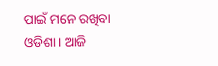ପାଇଁ ମନେ ରଖିବା ଓଡିଶା। ଆଜି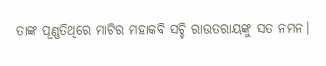ତାଙ୍କ ପୂଣ୍ଣତିଥିରେ ମାଟିର ମହାକବି ସଚ୍ଚି ରାଉତରାୟଙ୍କୁ ସତ ନମନ।